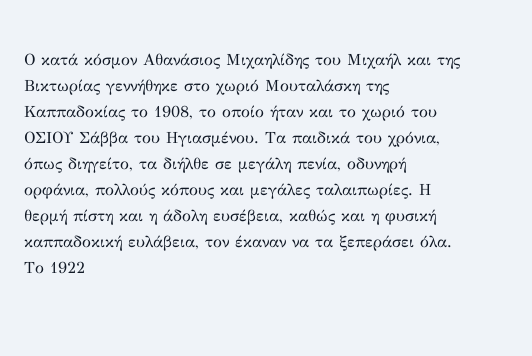Ο κατά κόσμον Αθανάσιος Μιχαηλίδης του Μιχαήλ και της Βικτωρίας γεννήθηκε στο χωριό Μουταλάσκη της Καππαδοκίας το 1908, το οποίο ήταν και το χωριό του ΟΣΙΟΥ Σάββα του Ηγιασμένου. Τα παιδικά του χρόνια, όπως διηγείτο, τα διήλθε σε μεγάλη πενία, οδυνηρή ορφάνια, πολλούς κόπους και μεγάλες ταλαιπωρίες. Η θερμή πίστη και η άδολη ευσέβεια, καθώς και η φυσική καππαδοκική ευλάβεια, τον έκαναν να τα ξεπεράσει όλα. Το 1922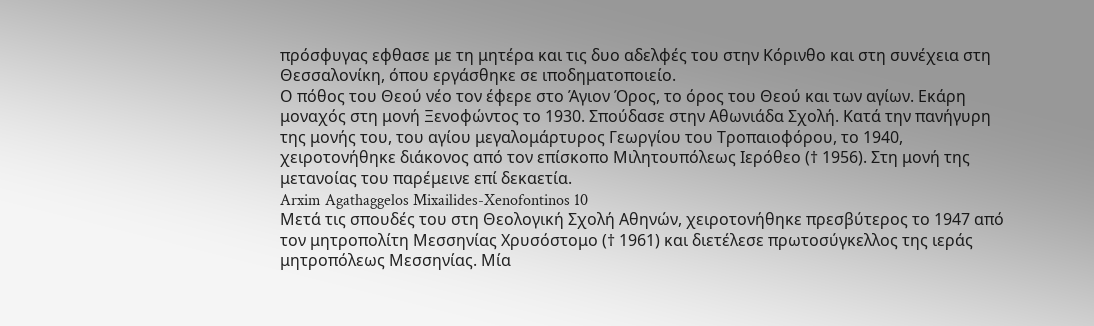πρόσφυγας εφθασε με τη μητέρα και τις δυο αδελφές του στην Κόρινθο και στη συνέχεια στη Θεσσαλονίκη, όπου εργάσθηκε σε ιποδηματοποιείο.
Ο πόθος του Θεού νέο τον έφερε στο Άγιον Όρος, το όρος του Θεού και των αγίων. Εκάρη μοναχός στη μονή Ξενοφώντος το 1930. Σπούδασε στην Αθωνιάδα Σχολή. Κατά την πανήγυρη της μονής του, του αγίου μεγαλομάρτυρος Γεωργίου του Τροπαιοφόρου, το 1940, χειροτονήθηκε διάκονος από τον επίσκοπο Μιλητουπόλεως Ιερόθεο († 1956). Στη μονή της μετανοίας του παρέμεινε επί δεκαετία.
Arxim Agathaggelos Mixailides-Xenofontinos 10
Μετά τις σπουδές του στη Θεολογική Σχολή Αθηνών, χειροτονήθηκε πρεσβύτερος το 1947 από τον μητροπολίτη Μεσσηνίας Χρυσόστομο († 1961) και διετέλεσε πρωτοσύγκελλος της ιεράς μητροπόλεως Μεσσηνίας. Μία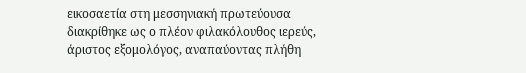εικοσαετία στη μεσσηνιακή πρωτεύουσα διακρίθηκε ως ο πλέον φιλακόλουθος ιερεύς, άριστος εξομολόγος, αναπαύοντας πλήθη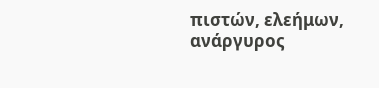πιστών, ελεήμων, ανάργυρος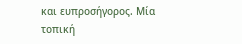και ευπροσήγορος. Μία τοπική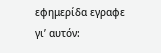εφημερίδα εγραφε γι’ αυτόν: